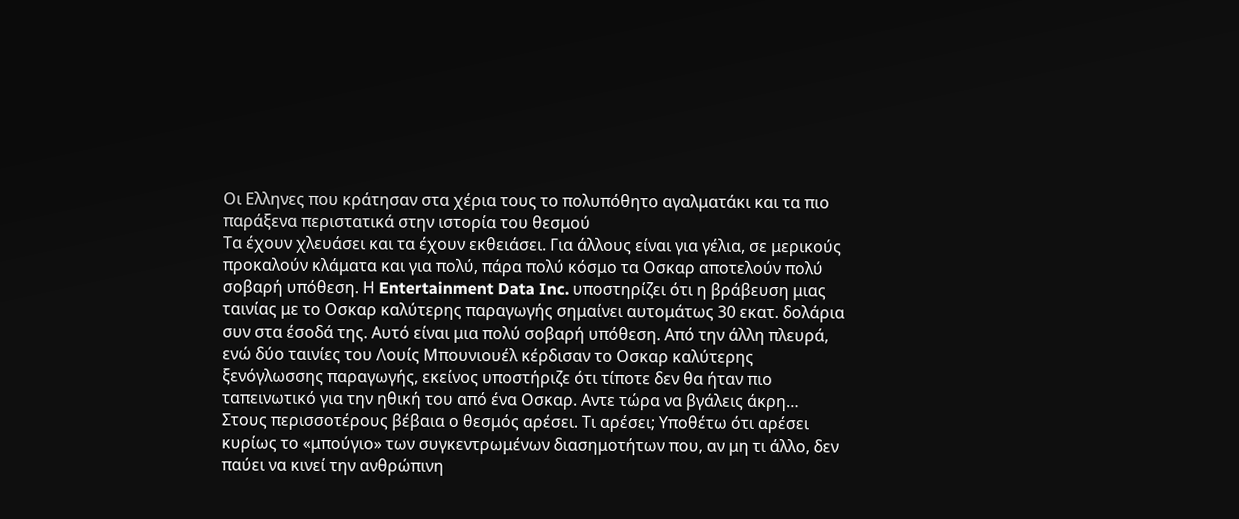Οι Ελληνες που κράτησαν στα χέρια τους το πολυπόθητο αγαλματάκι και τα πιο παράξενα περιστατικά στην ιστορία του θεσμού
Τα έχουν χλευάσει και τα έχουν εκθειάσει. Για άλλους είναι για γέλια, σε μερικούς προκαλούν κλάματα και για πολύ, πάρα πολύ κόσμο τα Οσκαρ αποτελούν πολύ σοβαρή υπόθεση. Η Entertainment Data Inc. υποστηρίζει ότι η βράβευση μιας ταινίας με το Οσκαρ καλύτερης παραγωγής σημαίνει αυτομάτως 30 εκατ. δολάρια συν στα έσοδά της. Αυτό είναι μια πολύ σοβαρή υπόθεση. Από την άλλη πλευρά, ενώ δύο ταινίες του Λουίς Μπουνιουέλ κέρδισαν το Οσκαρ καλύτερης ξενόγλωσσης παραγωγής, εκείνος υποστήριζε ότι τίποτε δεν θα ήταν πιο ταπεινωτικό για την ηθική του από ένα Οσκαρ. Αντε τώρα να βγάλεις άκρη…
Στους περισσοτέρους βέβαια ο θεσμός αρέσει. Τι αρέσει; Υποθέτω ότι αρέσει κυρίως το «μπούγιο» των συγκεντρωμένων διασημοτήτων που, αν μη τι άλλο, δεν παύει να κινεί την ανθρώπινη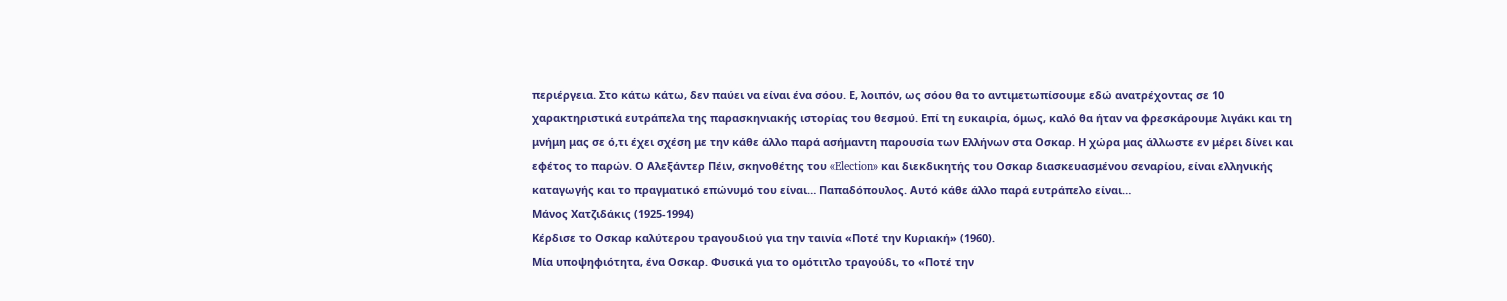περιέργεια. Στο κάτω κάτω, δεν παύει να είναι ένα σόου. Ε, λοιπόν, ως σόου θα το αντιμετωπίσουμε εδώ ανατρέχοντας σε 10 χαρακτηριστικά ευτράπελα της παρασκηνιακής ιστορίας του θεσμού. Επί τη ευκαιρία, όμως, καλό θα ήταν να φρεσκάρουμε λιγάκι και τη μνήμη μας σε ό,τι έχει σχέση με την κάθε άλλο παρά ασήμαντη παρουσία των Ελλήνων στα Οσκαρ. Η χώρα μας άλλωστε εν μέρει δίνει και εφέτος το παρών. Ο Αλεξάντερ Πέιν, σκηνοθέτης του «Election» και διεκδικητής του Οσκαρ διασκευασμένου σεναρίου, είναι ελληνικής καταγωγής και το πραγματικό επώνυμό του είναι… Παπαδόπουλος. Αυτό κάθε άλλο παρά ευτράπελο είναι…
Μάνος Χατζιδάκις (1925-1994)
Κέρδισε το Οσκαρ καλύτερου τραγουδιού για την ταινία «Ποτέ την Κυριακή» (1960).
Μία υποψηφιότητα, ένα Οσκαρ. Φυσικά για το ομότιτλο τραγούδι, το «Ποτέ την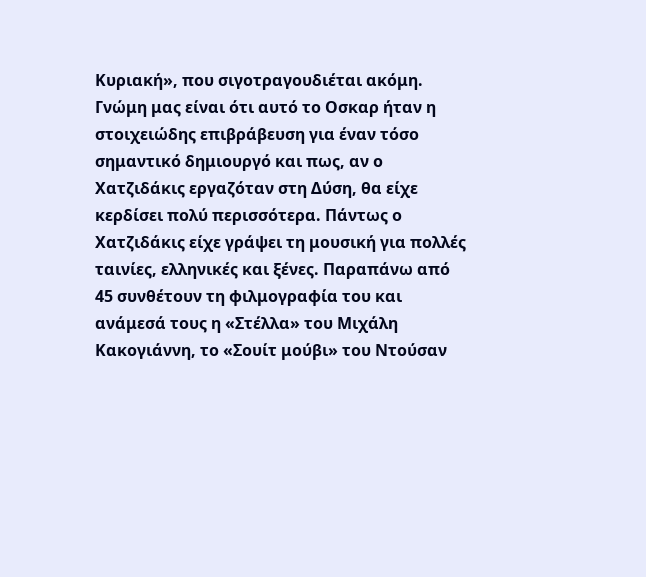Κυριακή», που σιγοτραγουδιέται ακόμη. Γνώμη μας είναι ότι αυτό το Οσκαρ ήταν η στοιχειώδης επιβράβευση για έναν τόσο σημαντικό δημιουργό και πως, αν ο Χατζιδάκις εργαζόταν στη Δύση, θα είχε κερδίσει πολύ περισσότερα. Πάντως ο Χατζιδάκις είχε γράψει τη μουσική για πολλές ταινίες, ελληνικές και ξένες. Παραπάνω από 45 συνθέτουν τη φιλμογραφία του και ανάμεσά τους η «Στέλλα» του Μιχάλη Κακογιάννη, το «Σουίτ μούβι» του Ντούσαν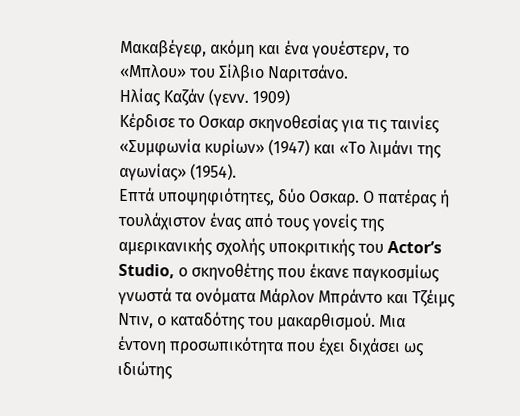Μακαβέγεφ, ακόμη και ένα γουέστερν, το «Μπλου» του Σίλβιο Ναριτσάνο.
Ηλίας Καζάν (γενν. 1909)
Κέρδισε το Οσκαρ σκηνοθεσίας για τις ταινίες «Συμφωνία κυρίων» (1947) και «Το λιμάνι της αγωνίας» (1954).
Επτά υποψηφιότητες, δύο Οσκαρ. Ο πατέρας ή τουλάχιστον ένας από τους γονείς της αμερικανικής σχολής υποκριτικής του Actor’s Studio, ο σκηνοθέτης που έκανε παγκοσμίως γνωστά τα ονόματα Μάρλον Μπράντο και Τζέιμς Ντιν, ο καταδότης του μακαρθισμού. Μια έντονη προσωπικότητα που έχει διχάσει ως ιδιώτης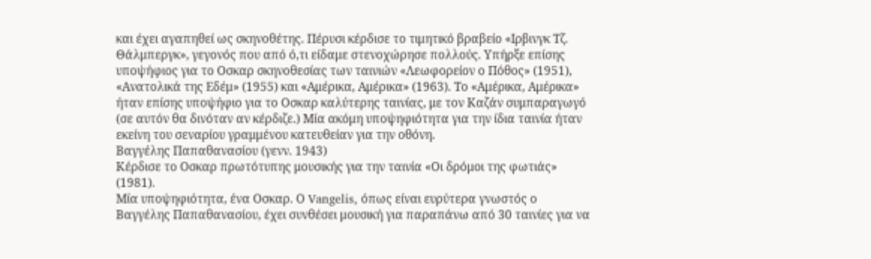και έχει αγαπηθεί ως σκηνοθέτης. Πέρυσι κέρδισε το τιμητικό βραβείο «Ιρβινγκ Τζ. Θάλμπεργκ», γεγονός που από ό,τι είδαμε στενοχώρησε πολλούς. Υπήρξε επίσης υποψήφιος για το Οσκαρ σκηνοθεσίας των ταινιών «Λεωφορείον ο Πόθος» (1951), «Ανατολικά της Εδέμ» (1955) και «Αμέρικα, Αμέρικα» (1963). Το «Αμέρικα, Αμέρικα» ήταν επίσης υποψήφιο για το Οσκαρ καλύτερης ταινίας, με τον Καζάν συμπαραγωγό (σε αυτόν θα δινόταν αν κέρδιζε.) Μία ακόμη υποψηφιότητα για την ίδια ταινία ήταν εκείνη του σεναρίου γραμμένου κατευθείαν για την οθόνη.
Βαγγέλης Παπαθανασίου (γενν. 1943)
Κέρδισε το Οσκαρ πρωτότυπης μουσικής για την ταινία «Οι δρόμοι της φωτιάς» (1981).
Μία υποψηφιότητα, ένα Οσκαρ. Ο Vangelis, όπως είναι ευρύτερα γνωστός ο Βαγγέλης Παπαθανασίου, έχει συνθέσει μουσική για παραπάνω από 30 ταινίες για να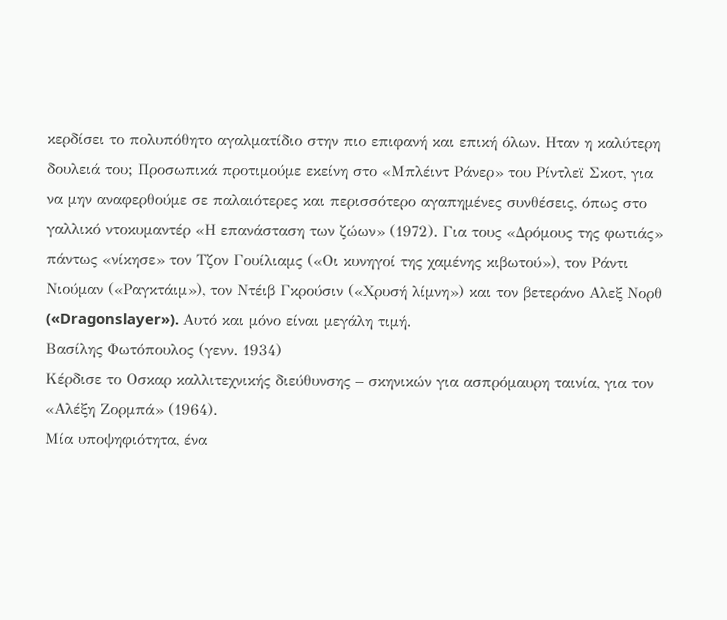κερδίσει το πολυπόθητο αγαλματίδιο στην πιο επιφανή και επική όλων. Ηταν η καλύτερη δουλειά του; Προσωπικά προτιμούμε εκείνη στο «Μπλέιντ Ράνερ» του Ρίντλεϊ Σκοτ, για να μην αναφερθούμε σε παλαιότερες και περισσότερο αγαπημένες συνθέσεις, όπως στο γαλλικό ντοκυμαντέρ «Η επανάσταση των ζώων» (1972). Για τους «Δρόμους της φωτιάς» πάντως «νίκησε» τον Τζον Γουίλιαμς («Οι κυνηγοί της χαμένης κιβωτού»), τον Ράντι Νιούμαν («Ραγκτάιμ»), τον Ντέιβ Γκρούσιν («Χρυσή λίμνη») και τον βετεράνο Αλεξ Νορθ («Dragonslayer»). Αυτό και μόνο είναι μεγάλη τιμή.
Βασίλης Φωτόπουλος (γενν. 1934)
Κέρδισε το Οσκαρ καλλιτεχνικής διεύθυνσης – σκηνικών για ασπρόμαυρη ταινία, για τον «Αλέξη Ζορμπά» (1964).
Μία υποψηφιότητα, ένα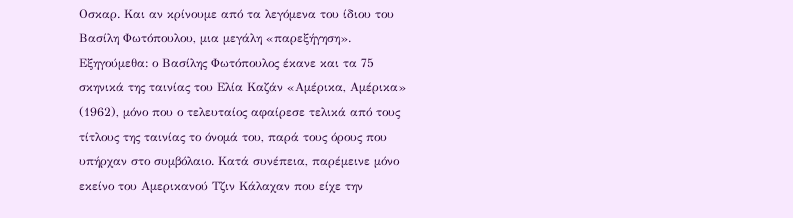Οσκαρ. Και αν κρίνουμε από τα λεγόμενα του ίδιου του Βασίλη Φωτόπουλου, μια μεγάλη «παρεξήγηση». Εξηγούμεθα: ο Βασίλης Φωτόπουλος έκανε και τα 75 σκηνικά της ταινίας του Ελία Καζάν «Αμέρικα, Αμέρικα» (1962), μόνο που ο τελευταίος αφαίρεσε τελικά από τους τίτλους της ταινίας το όνομά του, παρά τους όρους που υπήρχαν στο συμβόλαιο. Κατά συνέπεια, παρέμεινε μόνο εκείνο του Αμερικανού Τζιν Κάλαχαν που είχε την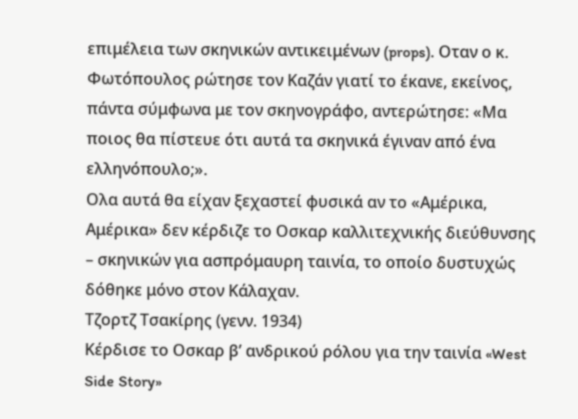επιμέλεια των σκηνικών αντικειμένων (props). Οταν ο κ. Φωτόπουλος ρώτησε τον Καζάν γιατί το έκανε, εκείνος, πάντα σύμφωνα με τον σκηνογράφο, αντερώτησε: «Μα ποιος θα πίστευε ότι αυτά τα σκηνικά έγιναν από ένα ελληνόπουλο;».
Ολα αυτά θα είχαν ξεχαστεί φυσικά αν το «Αμέρικα, Αμέρικα» δεν κέρδιζε το Οσκαρ καλλιτεχνικής διεύθυνσης – σκηνικών για ασπρόμαυρη ταινία, το οποίο δυστυχώς δόθηκε μόνο στον Κάλαχαν.
Τζορτζ Τσακίρης (γενν. 1934)
Κέρδισε το Οσκαρ β’ ανδρικού ρόλου για την ταινία «West Side Story»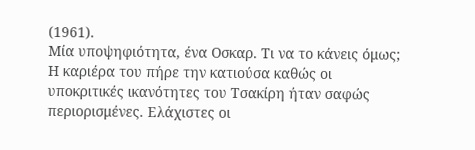(1961).
Μία υποψηφιότητα, ένα Οσκαρ. Τι να το κάνεις όμως; Η καριέρα του πήρε την κατιούσα καθώς οι υποκριτικές ικανότητες του Τσακίρη ήταν σαφώς περιορισμένες. Ελάχιστες οι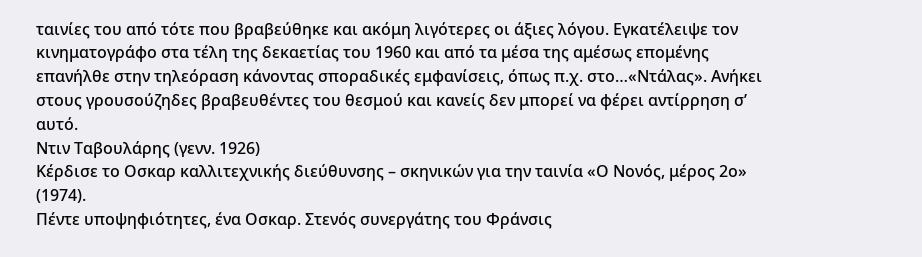ταινίες του από τότε που βραβεύθηκε και ακόμη λιγότερες οι άξιες λόγου. Εγκατέλειψε τον κινηματογράφο στα τέλη της δεκαετίας του 1960 και από τα μέσα της αμέσως επομένης επανήλθε στην τηλεόραση κάνοντας σποραδικές εμφανίσεις, όπως π.χ. στο…«Ντάλας». Ανήκει στους γρουσούζηδες βραβευθέντες του θεσμού και κανείς δεν μπορεί να φέρει αντίρρηση σ’ αυτό.
Ντιν Ταβουλάρης (γενν. 1926)
Κέρδισε το Οσκαρ καλλιτεχνικής διεύθυνσης – σκηνικών για την ταινία «Ο Νονός, μέρος 2ο» (1974).
Πέντε υποψηφιότητες, ένα Οσκαρ. Στενός συνεργάτης του Φράνσις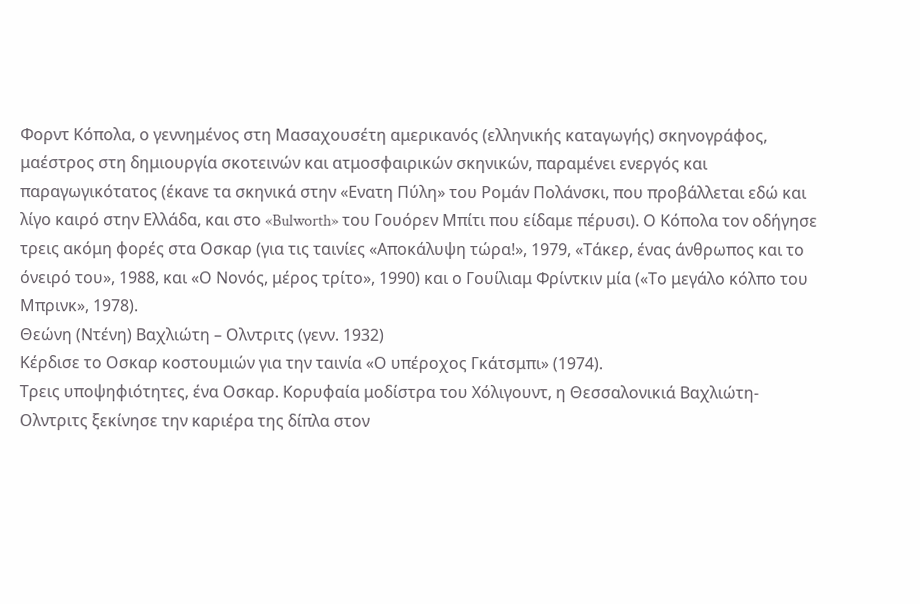Φορντ Κόπολα, ο γεννημένος στη Μασαχουσέτη αμερικανός (ελληνικής καταγωγής) σκηνογράφος, μαέστρος στη δημιουργία σκοτεινών και ατμοσφαιρικών σκηνικών, παραμένει ενεργός και παραγωγικότατος (έκανε τα σκηνικά στην «Ενατη Πύλη» του Ρομάν Πολάνσκι, που προβάλλεται εδώ και λίγο καιρό στην Ελλάδα, και στο «Bulworth» του Γουόρεν Μπίτι που είδαμε πέρυσι). Ο Κόπολα τον οδήγησε τρεις ακόμη φορές στα Οσκαρ (για τις ταινίες «Αποκάλυψη τώρα!», 1979, «Τάκερ, ένας άνθρωπος και το όνειρό του», 1988, και «Ο Νονός, μέρος τρίτο», 1990) και ο Γουίλιαμ Φρίντκιν μία («Το μεγάλο κόλπο του Μπρινκ», 1978).
Θεώνη (Ντένη) Βαχλιώτη – Ολντριτς (γενν. 1932)
Κέρδισε το Οσκαρ κοστουμιών για την ταινία «Ο υπέροχος Γκάτσμπι» (1974).
Τρεις υποψηφιότητες, ένα Οσκαρ. Κορυφαία μοδίστρα του Χόλιγουντ, η Θεσσαλονικιά Βαχλιώτη-Ολντριτς ξεκίνησε την καριέρα της δίπλα στον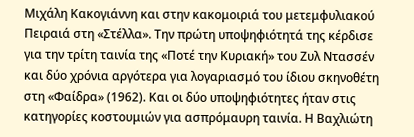Μιχάλη Κακογιάννη και στην κακομοιριά του μετεμφυλιακού Πειραιά στη «Στέλλα». Την πρώτη υποψηφιότητά της κέρδισε για την τρίτη ταινία της «Ποτέ την Κυριακή» του Ζυλ Ντασσέν και δύο χρόνια αργότερα για λογαριασμό του ίδιου σκηνοθέτη στη «Φαίδρα» (1962). Και οι δύο υποψηφιότητες ήταν στις κατηγορίες κοστουμιών για ασπρόμαυρη ταινία. Η Βαχλιώτη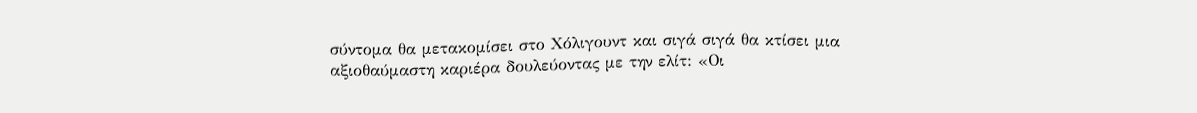σύντομα θα μετακομίσει στο Χόλιγουντ και σιγά σιγά θα κτίσει μια αξιοθαύμαστη καριέρα δουλεύοντας με την ελίτ: «Οι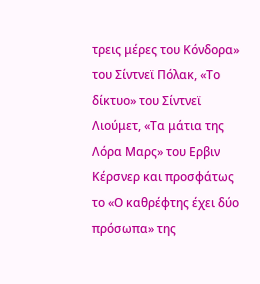τρεις μέρες του Κόνδορα» του Σίντνεϊ Πόλακ, «Το δίκτυο» του Σίντνεϊ Λιούμετ, «Τα μάτια της Λόρα Μαρς» του Ερβιν Κέρσνερ και προσφάτως το «Ο καθρέφτης έχει δύο πρόσωπα» της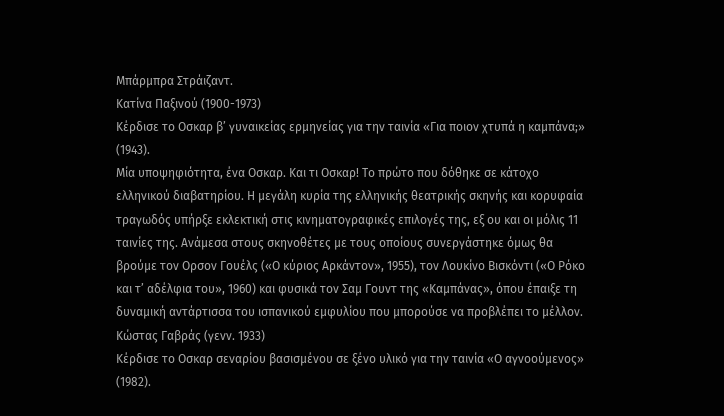Μπάρμπρα Στράιζαντ.
Κατίνα Παξινού (1900-1973)
Κέρδισε το Οσκαρ β’ γυναικείας ερμηνείας για την ταινία «Για ποιον χτυπά η καμπάνα;» (1943).
Μία υποψηφιότητα, ένα Οσκαρ. Και τι Οσκαρ! Το πρώτο που δόθηκε σε κάτοχο ελληνικού διαβατηρίου. Η μεγάλη κυρία της ελληνικής θεατρικής σκηνής και κορυφαία τραγωδός υπήρξε εκλεκτική στις κινηματογραφικές επιλογές της, εξ ου και οι μόλις 11 ταινίες της. Ανάμεσα στους σκηνοθέτες με τους οποίους συνεργάστηκε όμως θα βρούμε τον Ορσον Γουέλς («Ο κύριος Αρκάντον», 1955), τον Λουκίνο Βισκόντι («Ο Ρόκο και τ’ αδέλφια του», 1960) και φυσικά τον Σαμ Γουντ της «Καμπάνας», όπου έπαιξε τη δυναμική αντάρτισσα του ισπανικού εμφυλίου που μπορούσε να προβλέπει το μέλλον.
Κώστας Γαβράς (γενν. 1933)
Κέρδισε το Οσκαρ σεναρίου βασισμένου σε ξένο υλικό για την ταινία «Ο αγνοούμενος» (1982).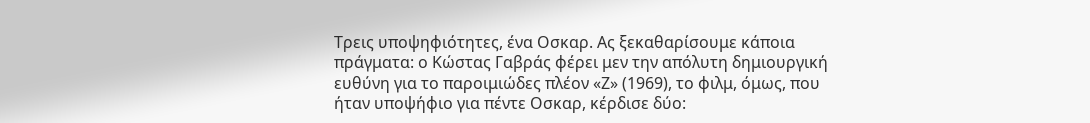Τρεις υποψηφιότητες, ένα Οσκαρ. Ας ξεκαθαρίσουμε κάποια πράγματα: ο Κώστας Γαβράς φέρει μεν την απόλυτη δημιουργική ευθύνη για το παροιμιώδες πλέον «Ζ» (1969), το φιλμ, όμως, που ήταν υποψήφιο για πέντε Οσκαρ, κέρδισε δύο: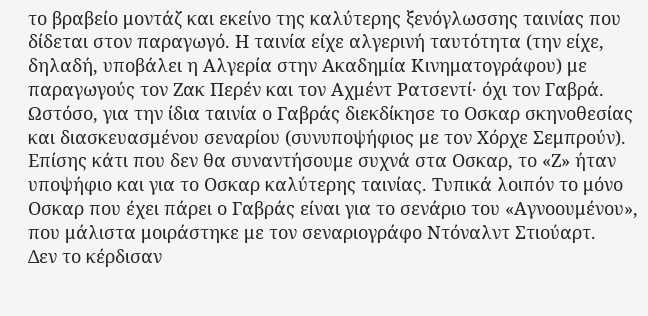το βραβείο μοντάζ και εκείνο της καλύτερης ξενόγλωσσης ταινίας που δίδεται στον παραγωγό. Η ταινία είχε αλγερινή ταυτότητα (την είχε, δηλαδή, υποβάλει η Αλγερία στην Ακαδημία Κινηματογράφου) με παραγωγούς τον Ζακ Περέν και τον Αχμέντ Ρατσεντί· όχι τον Γαβρά. Ωστόσο, για την ίδια ταινία ο Γαβράς διεκδίκησε το Οσκαρ σκηνοθεσίας και διασκευασμένου σεναρίου (συνυποψήφιος με τον Χόρχε Σεμπρούν). Επίσης κάτι που δεν θα συναντήσουμε συχνά στα Οσκαρ, το «Ζ» ήταν υποψήφιο και για το Οσκαρ καλύτερης ταινίας. Τυπικά λοιπόν το μόνο Οσκαρ που έχει πάρει ο Γαβράς είναι για το σενάριο του «Αγνοουμένου», που μάλιστα μοιράστηκε με τον σεναριογράφο Ντόναλντ Στιούαρτ.
Δεν το κέρδισαν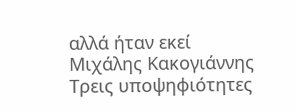αλλά ήταν εκεί
Μιχάλης Κακογιάννης
Τρεις υποψηφιότητες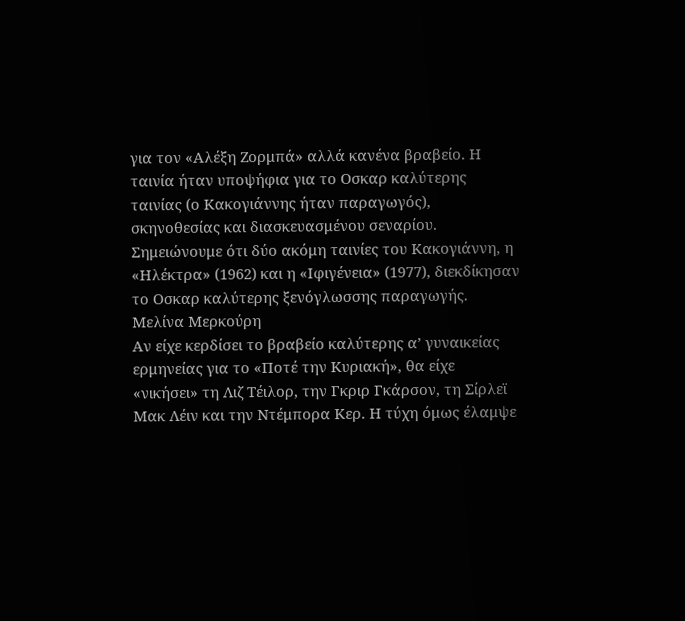για τον «Αλέξη Ζορμπά» αλλά κανένα βραβείο. Η ταινία ήταν υποψήφια για το Οσκαρ καλύτερης ταινίας (ο Κακογιάννης ήταν παραγωγός), σκηνοθεσίας και διασκευασμένου σεναρίου. Σημειώνουμε ότι δύο ακόμη ταινίες του Κακογιάννη, η «Ηλέκτρα» (1962) και η «Ιφιγένεια» (1977), διεκδίκησαν το Οσκαρ καλύτερης ξενόγλωσσης παραγωγής.
Μελίνα Μερκούρη
Αν είχε κερδίσει το βραβείο καλύτερης α’ γυναικείας ερμηνείας για το «Ποτέ την Κυριακή», θα είχε «νικήσει» τη Λιζ Τέιλορ, την Γκριρ Γκάρσον, τη Σίρλεϊ Μακ Λέιν και την Ντέμπορα Κερ. Η τύχη όμως έλαμψε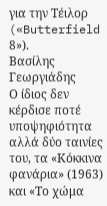για την Τέιλορ («Butterfield 8»).
Βασίλης Γεωργιάδης
Ο ίδιος δεν κέρδισε ποτέ υποψηφιότητα αλλά δύο ταινίες του, τα «Κόκκινα φανάρια» (1963) και «Το χώμα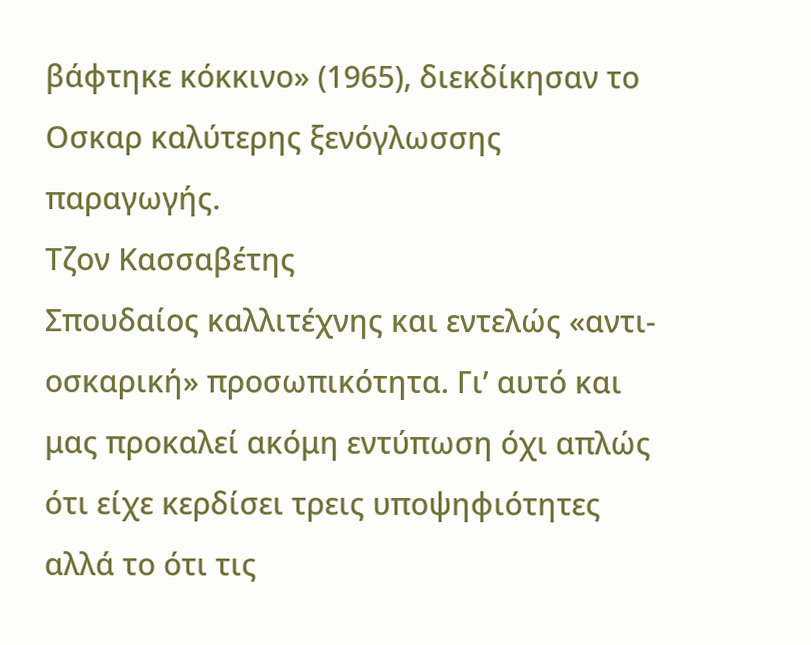βάφτηκε κόκκινο» (1965), διεκδίκησαν το Οσκαρ καλύτερης ξενόγλωσσης παραγωγής.
Τζον Κασσαβέτης
Σπουδαίος καλλιτέχνης και εντελώς «αντι-οσκαρική» προσωπικότητα. Γι’ αυτό και μας προκαλεί ακόμη εντύπωση όχι απλώς ότι είχε κερδίσει τρεις υποψηφιότητες αλλά το ότι τις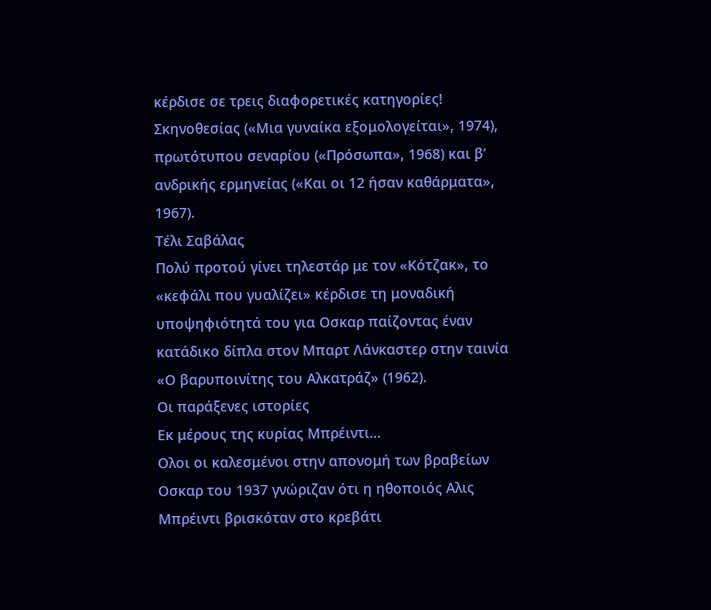κέρδισε σε τρεις διαφορετικές κατηγορίες! Σκηνοθεσίας («Μια γυναίκα εξομολογείται», 1974), πρωτότυπου σεναρίου («Πρόσωπα», 1968) και β’ ανδρικής ερμηνείας («Και οι 12 ήσαν καθάρματα», 1967).
Τέλι Σαβάλας
Πολύ προτού γίνει τηλεστάρ με τον «Κότζακ», το «κεφάλι που γυαλίζει» κέρδισε τη μοναδική υποψηφιότητά του για Οσκαρ παίζοντας έναν κατάδικο δίπλα στον Μπαρτ Λάνκαστερ στην ταινία «Ο βαρυποινίτης του Αλκατράζ» (1962).
Οι παράξενες ιστορίες
Εκ μέρους της κυρίας Μπρέιντι…
Ολοι οι καλεσμένοι στην απονομή των βραβείων Οσκαρ του 1937 γνώριζαν ότι η ηθοποιός Αλις Μπρέιντι βρισκόταν στο κρεβάτι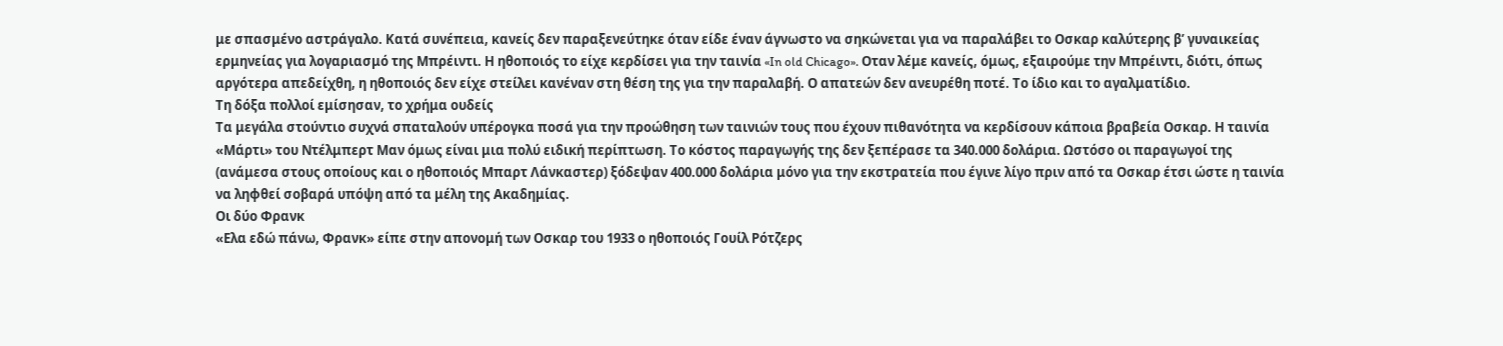με σπασμένο αστράγαλο. Κατά συνέπεια, κανείς δεν παραξενεύτηκε όταν είδε έναν άγνωστο να σηκώνεται για να παραλάβει το Οσκαρ καλύτερης β’ γυναικείας ερμηνείας για λογαριασμό της Μπρέιντι. Η ηθοποιός το είχε κερδίσει για την ταινία «In old Chicago». Οταν λέμε κανείς, όμως, εξαιρούμε την Μπρέιντι, διότι, όπως αργότερα απεδείχθη, η ηθοποιός δεν είχε στείλει κανέναν στη θέση της για την παραλαβή. Ο απατεών δεν ανευρέθη ποτέ. Το ίδιο και το αγαλματίδιο.
Τη δόξα πολλοί εμίσησαν, το χρήμα ουδείς
Τα μεγάλα στούντιο συχνά σπαταλούν υπέρογκα ποσά για την προώθηση των ταινιών τους που έχουν πιθανότητα να κερδίσουν κάποια βραβεία Οσκαρ. Η ταινία «Μάρτι» του Ντέλμπερτ Μαν όμως είναι μια πολύ ειδική περίπτωση. Το κόστος παραγωγής της δεν ξεπέρασε τα 340.000 δολάρια. Ωστόσο οι παραγωγοί της (ανάμεσα στους οποίους και ο ηθοποιός Μπαρτ Λάνκαστερ) ξόδεψαν 400.000 δολάρια μόνο για την εκστρατεία που έγινε λίγο πριν από τα Οσκαρ έτσι ώστε η ταινία να ληφθεί σοβαρά υπόψη από τα μέλη της Ακαδημίας.
Οι δύο Φρανκ
«Ελα εδώ πάνω, Φρανκ» είπε στην απονομή των Οσκαρ του 1933 ο ηθοποιός Γουίλ Ρότζερς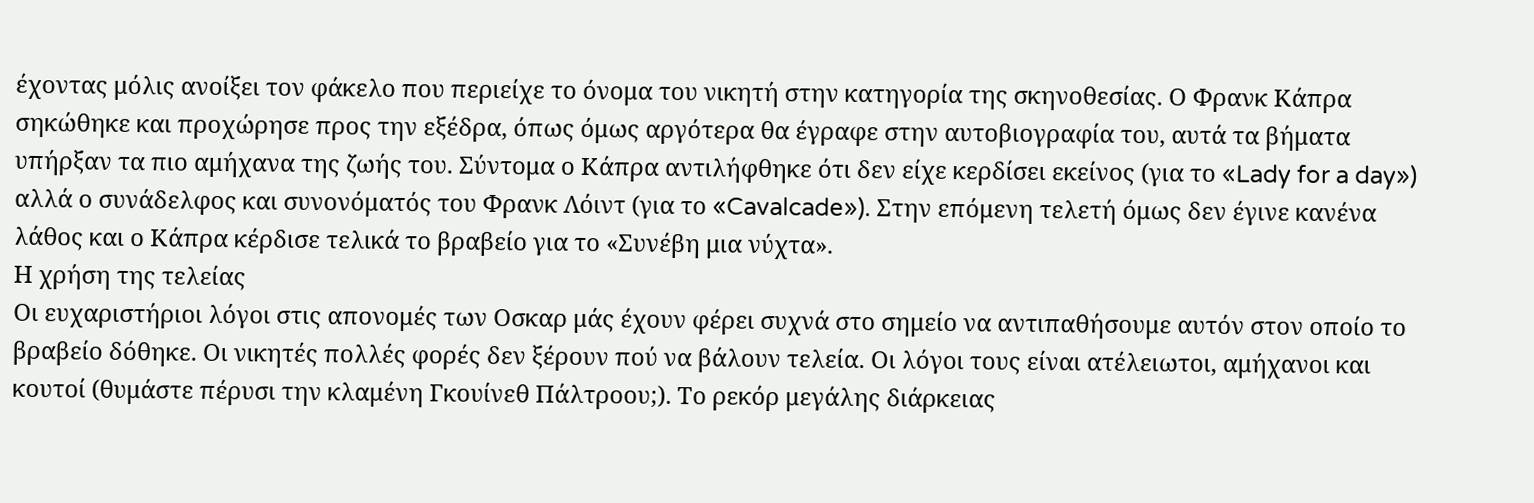έχοντας μόλις ανοίξει τον φάκελο που περιείχε το όνομα του νικητή στην κατηγορία της σκηνοθεσίας. Ο Φρανκ Κάπρα σηκώθηκε και προχώρησε προς την εξέδρα, όπως όμως αργότερα θα έγραφε στην αυτοβιογραφία του, αυτά τα βήματα υπήρξαν τα πιο αμήχανα της ζωής του. Σύντομα ο Κάπρα αντιλήφθηκε ότι δεν είχε κερδίσει εκείνος (για το «Lady for a day») αλλά ο συνάδελφος και συνονόματός του Φρανκ Λόιντ (για το «Cavalcade»). Στην επόμενη τελετή όμως δεν έγινε κανένα λάθος και ο Κάπρα κέρδισε τελικά το βραβείο για το «Συνέβη μια νύχτα».
Η χρήση της τελείας
Οι ευχαριστήριοι λόγοι στις απονομές των Οσκαρ μάς έχουν φέρει συχνά στο σημείο να αντιπαθήσουμε αυτόν στον οποίο το βραβείο δόθηκε. Οι νικητές πολλές φορές δεν ξέρουν πού να βάλουν τελεία. Οι λόγοι τους είναι ατέλειωτοι, αμήχανοι και κουτοί (θυμάστε πέρυσι την κλαμένη Γκουίνεθ Πάλτροου;). Το ρεκόρ μεγάλης διάρκειας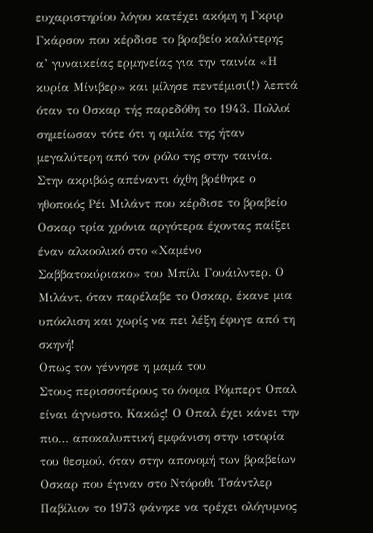ευχαριστηρίου λόγου κατέχει ακόμη η Γκριρ Γκάρσον που κέρδισε το βραβείο καλύτερης α’ γυναικείας ερμηνείας για την ταινία «Η κυρία Μίνιβερ» και μίλησε πεντέμισι(!) λεπτά όταν το Οσκαρ τής παρεδόθη το 1943. Πολλοί σημείωσαν τότε ότι η ομιλία της ήταν μεγαλύτερη από τον ρόλο της στην ταινία. Στην ακριβώς απέναντι όχθη βρέθηκε ο ηθοποιός Ρέι Μιλάντ που κέρδισε το βραβείο Οσκαρ τρία χρόνια αργότερα έχοντας παίξει έναν αλκοολικό στο «Χαμένο Σαββατοκύριακο» του Μπίλι Γουάιλντερ. Ο Μιλάντ, όταν παρέλαβε το Οσκαρ, έκανε μια υπόκλιση και χωρίς να πει λέξη έφυγε από τη σκηνή!
Οπως τον γέννησε η μαμά του
Στους περισσοτέρους το όνομα Ρόμπερτ Οπαλ είναι άγνωστο. Κακώς! Ο Οπαλ έχει κάνει την πιο… αποκαλυπτική εμφάνιση στην ιστορία του θεσμού, όταν στην απονομή των βραβείων Οσκαρ που έγιναν στο Ντόροθι Τσάντλερ Παβίλιον το 1973 φάνηκε να τρέχει ολόγυμνος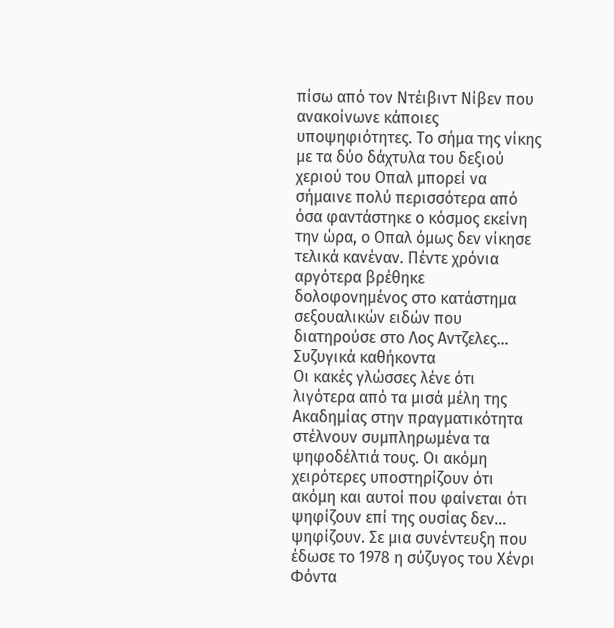πίσω από τον Ντέιβιντ Νίβεν που ανακοίνωνε κάποιες υποψηφιότητες. Το σήμα της νίκης με τα δύο δάχτυλα του δεξιού χεριού του Οπαλ μπορεί να σήμαινε πολύ περισσότερα από όσα φαντάστηκε ο κόσμος εκείνη την ώρα, ο Οπαλ όμως δεν νίκησε τελικά κανέναν. Πέντε χρόνια αργότερα βρέθηκε δολοφονημένος στο κατάστημα σεξουαλικών ειδών που διατηρούσε στο Λος Αντζελες…
Συζυγικά καθήκοντα
Οι κακές γλώσσες λένε ότι λιγότερα από τα μισά μέλη της Ακαδημίας στην πραγματικότητα στέλνουν συμπληρωμένα τα ψηφοδέλτιά τους. Οι ακόμη χειρότερες υποστηρίζουν ότι ακόμη και αυτοί που φαίνεται ότι ψηφίζουν επί της ουσίας δεν… ψηφίζουν. Σε μια συνέντευξη που έδωσε το 1978 η σύζυγος του Χένρι Φόντα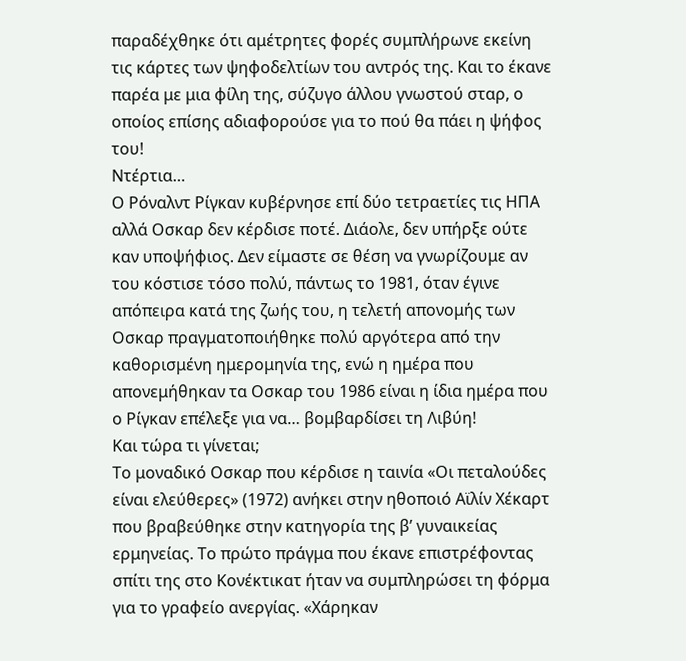παραδέχθηκε ότι αμέτρητες φορές συμπλήρωνε εκείνη τις κάρτες των ψηφοδελτίων του αντρός της. Και το έκανε παρέα με μια φίλη της, σύζυγο άλλου γνωστού σταρ, ο οποίος επίσης αδιαφορούσε για το πού θα πάει η ψήφος του!
Ντέρτια…
Ο Ρόναλντ Ρίγκαν κυβέρνησε επί δύο τετραετίες τις ΗΠΑ αλλά Οσκαρ δεν κέρδισε ποτέ. Διάολε, δεν υπήρξε ούτε καν υποψήφιος. Δεν είμαστε σε θέση να γνωρίζουμε αν του κόστισε τόσο πολύ, πάντως το 1981, όταν έγινε απόπειρα κατά της ζωής του, η τελετή απονομής των Οσκαρ πραγματοποιήθηκε πολύ αργότερα από την καθορισμένη ημερομηνία της, ενώ η ημέρα που απονεμήθηκαν τα Οσκαρ του 1986 είναι η ίδια ημέρα που ο Ρίγκαν επέλεξε για να… βομβαρδίσει τη Λιβύη!
Και τώρα τι γίνεται;
Το μοναδικό Οσκαρ που κέρδισε η ταινία «Οι πεταλούδες είναι ελεύθερες» (1972) ανήκει στην ηθοποιό Αϊλίν Χέκαρτ που βραβεύθηκε στην κατηγορία της β’ γυναικείας ερμηνείας. Το πρώτο πράγμα που έκανε επιστρέφοντας σπίτι της στο Κονέκτικατ ήταν να συμπληρώσει τη φόρμα για το γραφείο ανεργίας. «Χάρηκαν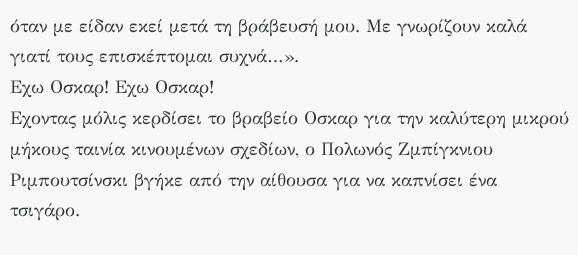όταν με είδαν εκεί μετά τη βράβευσή μου. Με γνωρίζουν καλά γιατί τους επισκέπτομαι συχνά…».
Εχω Οσκαρ! Εχω Οσκαρ!
Εχοντας μόλις κερδίσει το βραβείο Οσκαρ για την καλύτερη μικρού μήκους ταινία κινουμένων σχεδίων, ο Πολωνός Ζμπίγκνιου Ριμπουτσίνσκι βγήκε από την αίθουσα για να καπνίσει ένα τσιγάρο.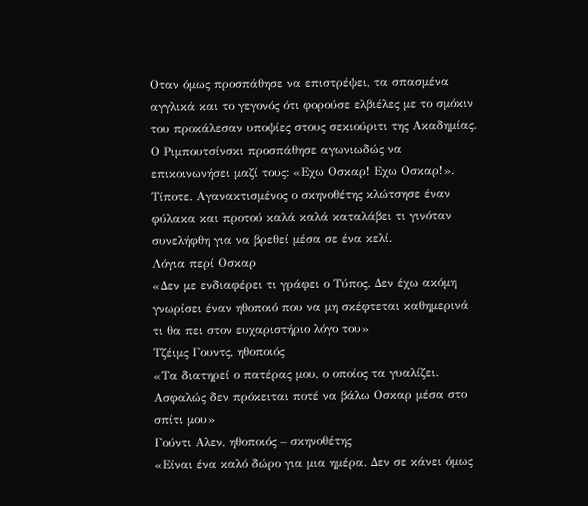Οταν όμως προσπάθησε να επιστρέψει, τα σπασμένα αγγλικά και το γεγονός ότι φορούσε ελβιέλες με το σμόκιν του προκάλεσαν υποψίες στους σεκιούριτι της Ακαδημίας. Ο Ριμπουτσίνσκι προσπάθησε αγωνιωδώς να επικοινωνήσει μαζί τους: «Εχω Οσκαρ! Εχω Οσκαρ!». Τίποτε. Αγανακτισμένος ο σκηνοθέτης κλώτσησε έναν φύλακα και προτού καλά καλά καταλάβει τι γινόταν συνελήφθη για να βρεθεί μέσα σε ένα κελί.
Λόγια περί Οσκαρ
«Δεν με ενδιαφέρει τι γράφει ο Τύπος. Δεν έχω ακόμη γνωρίσει έναν ηθοποιό που να μη σκέφτεται καθημερινά τι θα πει στον ευχαριστήριο λόγο του»
Τζέιμς Γουντς, ηθοποιός
«Τα διατηρεί ο πατέρας μου, ο οποίος τα γυαλίζει. Ασφαλώς δεν πρόκειται ποτέ να βάλω Οσκαρ μέσα στο σπίτι μου»
Γούντι Αλεν, ηθοποιός – σκηνοθέτης
«Είναι ένα καλό δώρο για μια ημέρα. Δεν σε κάνει όμως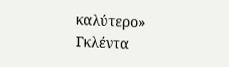καλύτερο»
Γκλέντα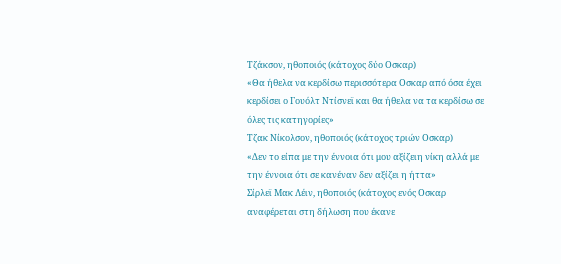Τζάκσον, ηθοποιός (κάτοχος δύο Οσκαρ)
«Θα ήθελα να κερδίσω περισσότερα Οσκαρ από όσα έχει κερδίσει ο Γουόλτ Ντίσνεϊ και θα ήθελα να τα κερδίσω σε όλες τις κατηγορίες»
Τζακ Νίκολσον, ηθοποιός (κάτοχος τριών Οσκαρ)
«Δεν το είπα με την έννοια ότι μου αξίζειη νίκη αλλά με την έννοια ότι σε κανέναν δεν αξίζει η ήττα»
Σίρλεϊ Μακ Λέιν, ηθοποιός (κάτοχος ενός Οσκαρ αναφέρεται στη δήλωση που έκανε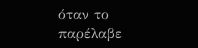όταν το παρέλαβε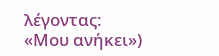λέγοντας: «Μου ανήκει»)